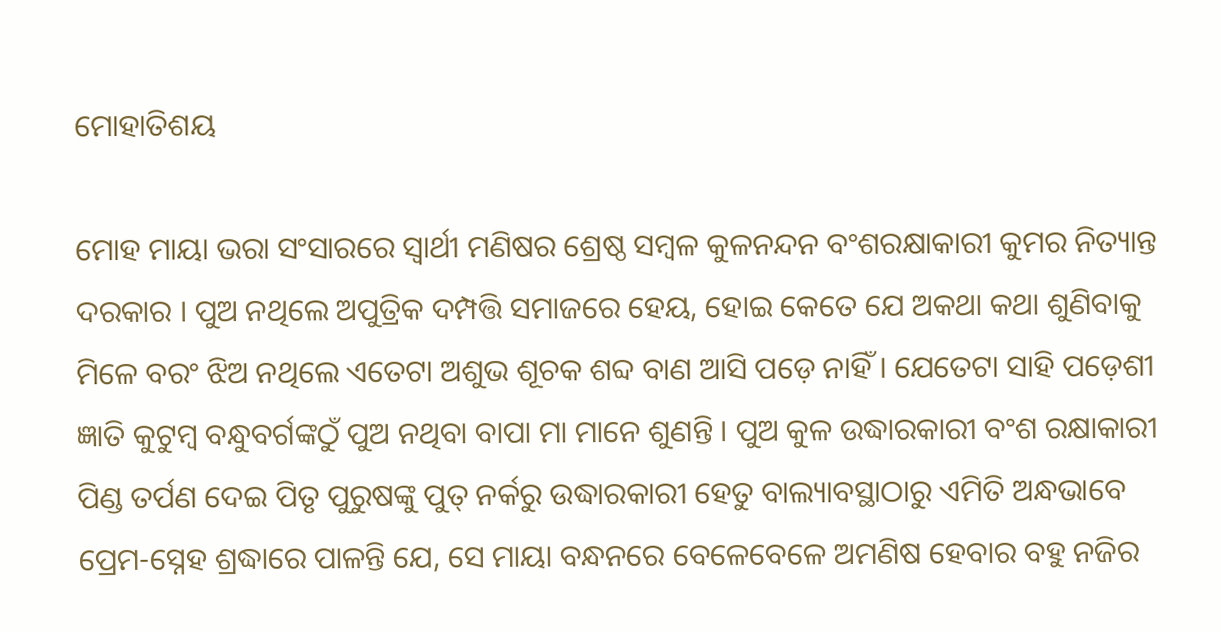ମୋହାତିଶୟ

ମୋହ ମାୟା ଭରା ସଂସାରରେ ସ୍ୱାର୍ଥୀ ମଣିଷର ଶ୍ରେଷ୍ଠ ସମ୍ବଳ କୁଳନନ୍ଦନ ବଂଶରକ୍ଷାକାରୀ କୁମର ନିତ୍ୟାନ୍ତ ଦରକାର । ପୁଅ ନଥିଲେ ଅପୁତ୍ରିକ ଦମ୍ପତ୍ତି ସମାଜରେ ହେୟ, ହୋଇ କେତେ ଯେ ଅକଥା କଥା ଶୁଣିବାକୁ ମିଳେ ବରଂ ଝିଅ ନଥିଲେ ଏତେଟା ଅଶୁଭ ଶୂଚକ ଶବ୍ଦ ବାଣ ଆସି ପଡ଼େ ନାହିଁ । ଯେତେଟା ସାହି ପଡ଼େଶୀ ଜ୍ଞାତି କୁଟୁମ୍ବ ବନ୍ଧୁବର୍ଗଙ୍କଠୁଁ ପୁଅ ନଥିବା ବାପା ମା ମାନେ ଶୁଣନ୍ତି । ପୁଅ କୁଳ ଉଦ୍ଧାରକାରୀ ବଂଶ ରକ୍ଷାକାରୀ ପିଣ୍ଡ ତର୍ପଣ ଦେଇ ପିତୃ ପୁରୁଷଙ୍କୁ ପୁତ୍‍ ନର୍କରୁ ଉଦ୍ଧାରକାରୀ ହେତୁ ବାଲ୍ୟାବସ୍ଥାଠାରୁ ଏମିତି ଅନ୍ଧଭାବେ ପ୍ରେମ-ସ୍ନେହ ଶ୍ରଦ୍ଧାରେ ପାଳନ୍ତି ଯେ, ସେ ମାୟା ବନ୍ଧନରେ ବେଳେବେଳେ ଅମଣିଷ ହେବାର ବହୁ ନଜିର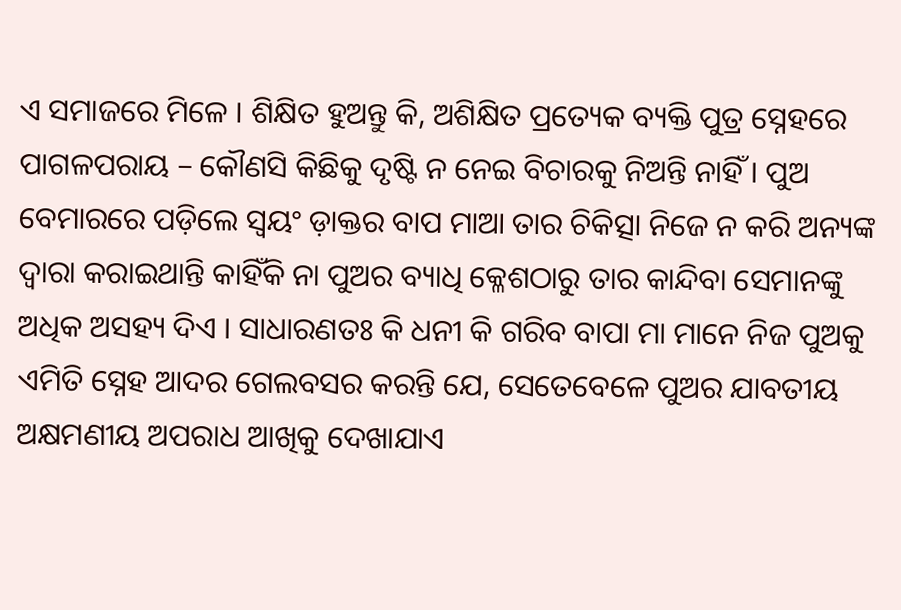ଏ ସମାଜରେ ମିଳେ । ଶିକ୍ଷିତ ହୁଅନ୍ତୁ କି, ଅଶିକ୍ଷିତ ପ୍ରତ୍ୟେକ ବ୍ୟକ୍ତି ପୁତ୍ର ସ୍ନେହରେ ପାଗଳପରାୟ – କୌଣସି କିଛିକୁ ଦୃଷ୍ଟି ନ ନେଇ ବିଚାରକୁ ନିଅନ୍ତି ନାହିଁ । ପୁଅ ବେମାରରେ ପଡ଼ିଲେ ସ୍ୱୟଂ ଡ଼ାକ୍ତର ବାପ ମାଆ ତାର ଚିକିତ୍ସା ନିଜେ ନ କରି ଅନ୍ୟଙ୍କ ଦ୍ୱାରା କରାଇଥାନ୍ତି କାହିଁକି ନା ପୁଅର ବ୍ୟାଧି କ୍ଳେଶଠାରୁ ତାର କାନ୍ଦିବା ସେମାନଙ୍କୁ ଅଧିକ ଅସହ୍ୟ ଦିଏ । ସାଧାରଣତଃ କି ଧନୀ କି ଗରିବ ବାପା ମା ମାନେ ନିଜ ପୁଅକୁ ଏମିତି ସ୍ନେହ ଆଦର ଗେଲବସର କରନ୍ତି ଯେ, ସେତେବେଳେ ପୁଅର ଯାବତୀୟ ଅକ୍ଷମଣୀୟ ଅପରାଧ ଆଖିକୁ ଦେଖାଯାଏ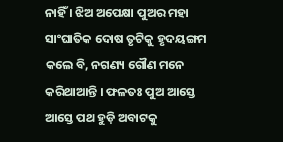ନାହିଁ । ଝିଅ ଅପେକ୍ଷା ପୁଅର ମହା ସାଂଘାତିକ ଦୋଷ ତୃଟିକୁ ହୃଦୟଙ୍ଗମ କଲେ ବି, ନଗଣ୍ୟ ଗୌଣ ମନେ କରିଥାଆନ୍ତି । ଫଳତଃ ପୁଅ ଆସ୍ତେ ଆସ୍ତେ ପଥ ହୁଡ଼ି ଅବାଟକୁ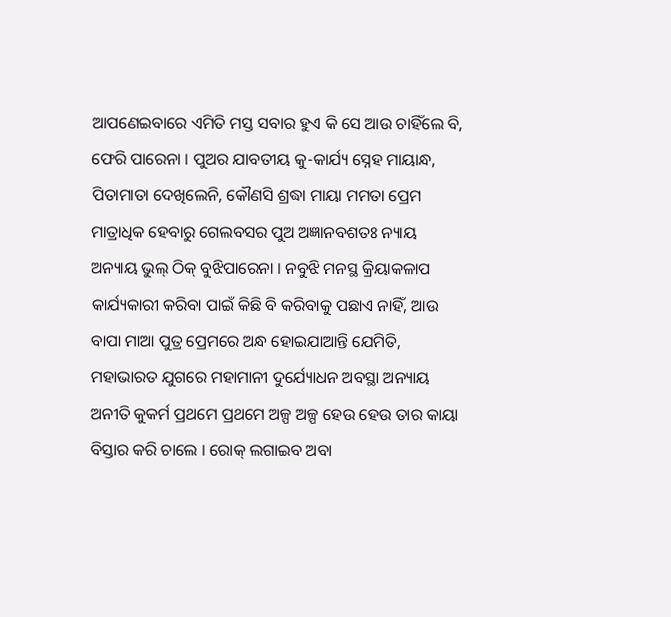ଆପଣେଇବାରେ ଏମିତି ମସ୍ତ ସବାର ହୁଏ କି ସେ ଆଉ ଚାହିଁଲେ ବି, ଫେରି ପାରେନା । ପୁଅର ଯାବତୀୟ କୁ-କାର୍ଯ୍ୟ ସ୍ନେହ ମାୟାନ୍ଧ, ପିତାମାତା ଦେଖିଲେନି, କୌଣସି ଶ୍ରଦ୍ଧା ମାୟା ମମତା ପ୍ରେମ ମାତ୍ରାଧିକ ହେବାରୁ ଗେଲବସର ପୁଅ ଅଜ୍ଞାନବଶତଃ ନ୍ୟାୟ ଅନ୍ୟାୟ ଭୁଲ୍‍ ଠିକ୍‍ ବୁଝିପାରେନା । ନବୁଝି ମନସ୍ଥ କ୍ରିୟାକଳାପ କାର୍ଯ୍ୟକାରୀ କରିବା ପାଇଁ କିଛି ବି କରିବାକୁ ପଛାଏ ନାହିଁ, ଆଉ ବାପା ମାଆ ପୁତ୍ର ପ୍ରେମରେ ଅନ୍ଧ ହୋଇଯାଆନ୍ତି ଯେମିତି, ମହାଭାରତ ଯୁଗରେ ମହାମାନୀ ଦୁର୍ଯ୍ୟୋଧନ ଅବସ୍ଥା ଅନ୍ୟାୟ ଅନୀତି କୁକର୍ମ ପ୍ରଥମେ ପ୍ରଥମେ ଅଳ୍ପ ଅଳ୍ପ ହେଉ ହେଉ ତାର କାୟା ବିସ୍ତାର କରି ଚାଲେ । ରୋକ୍‍ ଲଗାଇବ ଅବା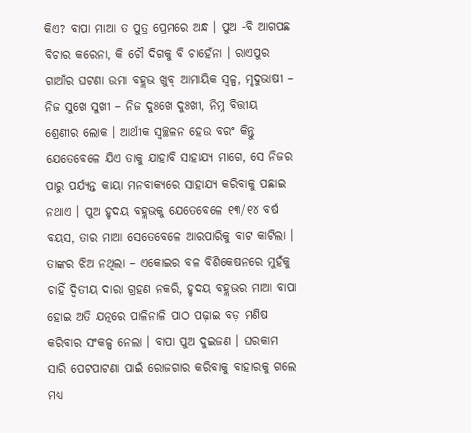କିଏ? ବାପା ମାଆ ତ ପୁତ୍ର ପ୍ରେମରେ ଅନ୍ଧ । ପୁଅ -ବି ଆଗପଛ ବିଚାର କରେନା, କି ଚୌ ଦିଗକୁ ବି ଚାହେଁନା । ରାଏପୁର ଗାଆଁର ଘଟଣା ଉମା ବହ୍ଲଭ ଖୁବ୍‍ ଆମାୟିକ ସ୍ୱଳ୍ପ, ମୃଦୁଭାଷୀ – ନିଜ ସୁଖେ ସୁଖୀ – ନିଜ ଦୁଃଖେ ଦୁଃଖୀ, ନିମ୍ନ ବିତ୍ତୀୟ ଶ୍ରେଣୀର ଲୋକ । ଆର୍ଥୀକ ସ୍ୱଚ୍ଛଳନ ହେଉ ବରଂ କିନ୍ତୁ ଯେତେବେଳେ ଯିଏ ତାକୁ ଯାହାବି ସାହାଯ୍ୟ ମାଗେ, ସେ ନିଜର ପାରୁ ପର୍ଯ୍ୟନ୍ତ କାୟା ମନବାକ୍ୟରେ ସାହାଯ୍ୟ କରିବାକୁ ପଛାଇ ନଥାଏ । ପୁଅ ହୃଦୟ ବହ୍ଲଭକୁ ଯେତେବେଳେ ୧୩/୧୪ ବର୍ଷ ବୟସ, ତାର ମାଆ ସେତେବେଳେ ଆରପାରିକୁ ବାଟ କାଟିଲା । ତାଙ୍କର ଝିଅ ନଥିଲା – ଏକୋଇର ବଳ ବିଶିକେଷନରେ ମୁହଁକୁ ଚାହିଁ ଦ୍ୱିତୀୟ ଦାରା ଗ୍ରହଣ ନକରି, ହୃଦୟ ବହ୍ଲଭର ମାଆ ବାପା ହୋଇ ଅତି ଯତ୍ନରେ ପାଳିନାଳି ପାଠ ପଢ଼ାଇ ବଡ଼ ମଣିଷ କରିବାର ସଂକଳ୍ପ ନେଲା । ବାପା ପୁଅ ଦୁଇଜଣ । ଘରକାମ ସାରି ପେଟପାଟଣା ପାଇଁ ରୋଜଗାର କରିବାକୁ ବାହାରକୁ ଗଲେ ମଧ୍ୟ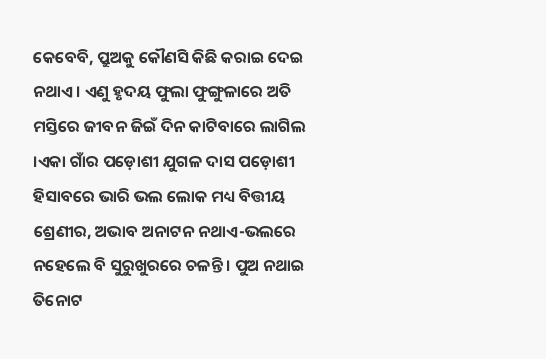କେବେବି, ପ୍ରୁଅକୁ କୌଣସି କିଛି କରାଇ ଦେଇ ନଥାଏ । ଏଣୁ ହୃଦୟ ଫୁଲା ଫୁଙ୍ଗୁଳାରେ ଅତି ମସ୍ତିରେ ଜୀବନ ଜିଇଁ ଦିନ କାଟିବାରେ ଲାଗିଲ ।ଏକା ଗାଁର ପଡ଼ୋଶୀ ଯୁଗଳ ଦାସ ପଡ଼ୋଶୀ ହିସାବରେ ଭାରି ଭଲ ଲୋକ ମଧ୍ୟ ବିତ୍ତୀୟ ଶ୍ରେଣୀର, ଅଭାବ ଅନାଟନ ନଥାଏ-ଭଲରେ ନହେଲେ ବି ସୁରୁଖୁରରେ ଚଳନ୍ତି । ପୁଅ ନଥାଇ ତିନୋଟ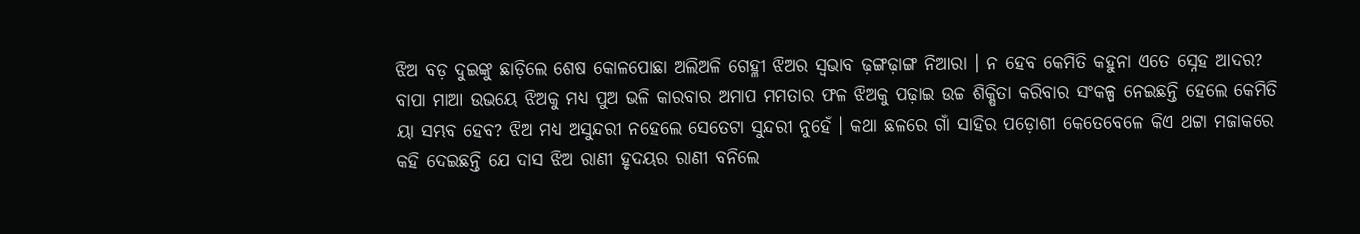ଝିଅ ବଡ଼ ଦୁଇଙ୍କୁ ଛାଡ଼ିଲେ ଶେଷ କୋଳପୋଛା ଅଲିଅଳି ଗେହ୍ଳୀ ଝିଅର ସ୍ୱଭାବ ଢ଼ଙ୍ଗଢ଼ାଙ୍ଗ ନିଆରା । ନ ହେବ କେମିତି କହୁନା ଏତେ ସ୍ନେହ ଆଦର? ବାପା ମାଆ ଉଭୟେ ଝିଅକୁ ମଧ୍ୟ ପୁଅ ଭଳି କାରବାର ଅମାପ ମମତାର ଫଳ ଝିଅକୁ ପଢ଼ାଇ ଉଚ୍ଚ ଶିକ୍ଷିତା କରିବାର ସଂକଳ୍ପ ନେଇଛନ୍ତି ହେଲେ କେମିତି ୟା ସମ୍ଭବ ହେବ? ଝିଅ ମଧ୍ୟ ଅସୁନ୍ଦରୀ ନହେଲେ ସେତେଟା ସୁନ୍ଦରୀ ନୁହେଁ । କଥା ଛଳରେ ଗାଁ ସାହିର ପଡ଼ୋଶୀ କେତେବେଳେ କିଏ ଥଟ୍ଟା ମଜାକରେ କହି ଦେଇଛନ୍ତି ଯେ ଦାସ ଝିଅ ରାଣୀ ହୃଦୟର ରାଣୀ ବନିଲେ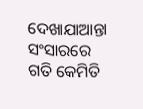ଦେଖାଯାଆନ୍ତା ସଂସାରରେ ଗତି କେମିତି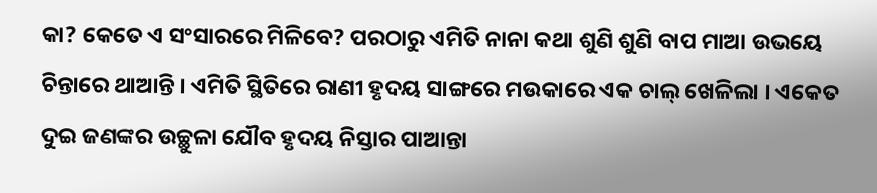କା? କେତେ ଏ ସଂସାରରେ ମିଳିବେ? ପରଠାରୁ ଏମିତି ନାନା କଥା ଶୁଣି ଶୁଣି ବାପ ମାଆ ଉଭୟେ ଚିନ୍ତାରେ ଥାଆନ୍ତି । ଏମିତି ସ୍ଥିତିରେ ରାଣୀ ହୃଦୟ ସାଙ୍ଗରେ ମଉକାରେ ଏକ ଚାଲ୍‍ ଖେଳିଲା । ଏକେତ ଦୁଇ ଜଣଙ୍କର ଉଚ୍ଛୁଳା ଯୌବ ହୃଦୟ ନିସ୍ତାର ପାଆନ୍ତା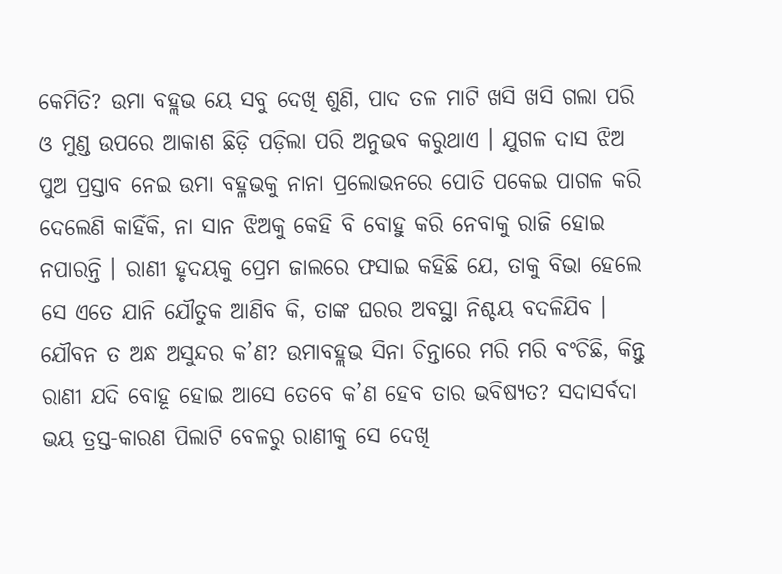କେମିତି? ଉମା ବହ୍ଲଭ ୟେ ସବୁ ଦେଖି ଶୁଣି, ପାଦ ତଳ ମାଟି ଖସି ଖସି ଗଲା ପରି ଓ ମୁଣ୍ଡ ଉପରେ ଆକାଶ ଛିଡ଼ି ପଡ଼ିଲା ପରି ଅନୁଭବ କରୁଥାଏ । ଯୁଗଳ ଦାସ ଝିଅ ପୁଅ ପ୍ରସ୍ତାବ ନେଇ ଉମା ବହ୍ଳଭକୁ ନାନା ପ୍ରଲୋଭନରେ ପୋତି ପକେଇ ପାଗଳ କରି ଦେଲେଣି କାହିଁକି, ନା ସାନ ଝିଅକୁ କେହି ବି ବୋହୁ କରି ନେବାକୁ ରାଜି ହୋଇ ନପାରନ୍ତି । ରାଣୀ ହୃଦୟକୁ ପ୍ରେମ ଜାଲରେ ଫସାଇ କହିଛି ଯେ, ତାକୁ ବିଭା ହେଲେ ସେ ଏତେ ଯାନି ଯୌତୁକ ଆଣିବ କି, ତାଙ୍କ ଘରର ଅବସ୍ଥା ନିଶ୍ଚୟ ବଦଳିଯିବ । ଯୌବନ ତ ଅନ୍ଧ ଅସୁନ୍ଦର କ’ଣ? ଉମାବହ୍ଲଭ ସିନା ଚିନ୍ତାରେ ମରି ମରି ବଂଚିଛି, କିନ୍ତୁ ରାଣୀ ଯଦି ବୋହୂ ହୋଇ ଆସେ ତେବେ କ’ଣ ହେବ ତାର ଭବିଷ୍ୟତ? ସଦାସର୍ବଦା ଭୟ ତ୍ରସ୍ତ-କାରଣ ପିଲାଟି ବେଳରୁ ରାଣୀକୁ ସେ ଦେଖି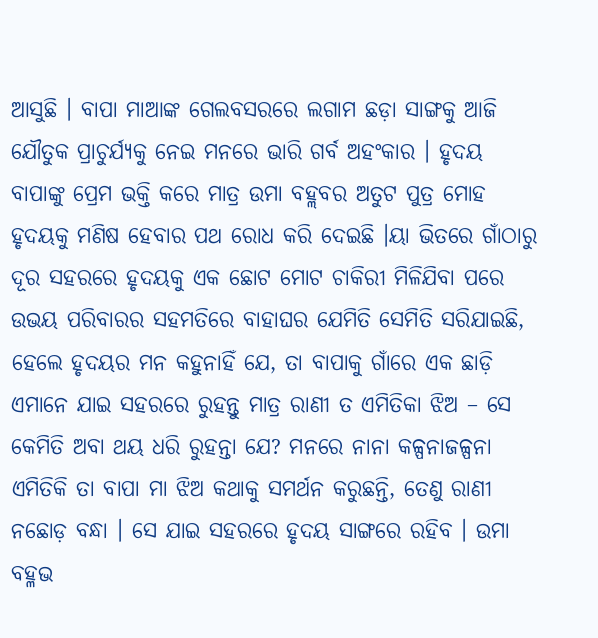ଆସୁଛି । ବାପା ମାଆଙ୍କ ଗେଲବସରରେ ଲଗାମ ଛଡ଼ା ସାଙ୍ଗକୁ ଆଜି ଯୌତୁକ ପ୍ରାଚୁର୍ଯ୍ୟକୁ ନେଇ ମନରେ ଭାରି ଗର୍ବ ଅହଂକାର । ହୃଦୟ ବାପାଙ୍କୁ ପ୍ରେମ ଭକ୍ତି କରେ ମାତ୍ର ଉମା ବହ୍ଲବର ଅତୁଟ ପୁତ୍ର ମୋହ ହୃଦୟକୁ ମଣିଷ ହେବାର ପଥ ରୋଧ କରି ଦେଇଛି ।ୟା ଭିତରେ ଗାଁଠାରୁ ଦୂର ସହରରେ ହୃଦୟକୁ ଏକ ଛୋଟ ମୋଟ ଚାକିରୀ ମିଳିଯିବା ପରେ ଉଭୟ ପରିବାରର ସହମତିରେ ବାହାଘର ଯେମିତି ସେମିତି ସରିଯାଇଛି, ହେଲେ ହୃଦୟର ମନ କହୁନାହିଁ ଯେ, ତା ବାପାକୁ ଗାଁରେ ଏକ ଛାଡ଼ି ଏମାନେ ଯାଇ ସହରରେ ରୁହନ୍ତୁ ମାତ୍ର ରାଣୀ ତ ଏମିତିକା ଝିଅ – ସେ କେମିତି ଅବା ଥୟ ଧରି ରୁହନ୍ତା ଯେ? ମନରେ ନାନା କଳ୍ପନାଜଳ୍ପନା ଏମିତିକି ତା ବାପା ମା ଝିଅ କଥାକୁ ସମର୍ଥନ କରୁଛନ୍ତି, ତେଣୁ ରାଣୀ ନଛୋଡ଼ ବନ୍ଧା । ସେ ଯାଇ ସହରରେ ହୃଦୟ ସାଙ୍ଗରେ ରହିବ । ଉମା ବହ୍ଳଭ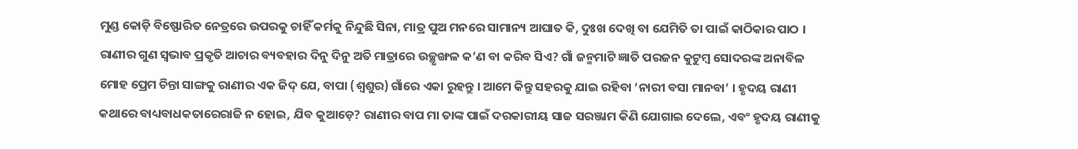ମୁଣ୍ଡ କୋଡ଼ି ବିଷ୍ଫୋରିତ ନେତ୍ରରେ ଉପରକୁ ଚାହିଁ କର୍ମକୁ ନିନ୍ଦୁଛି ସିନା, ମାତ୍ର ପୁଅ ମନରେ ସାମାନ୍ୟ ଆଘାତ କି, ଦୁଃଖ ଦେଖି ବା ଯେମିତି ତା ପାଇଁ କାଠିକାର ପାଠ । ରାଣୀର ଗୁଣ ସ୍ୱଭାବ ପ୍ରକୃତି ଆଚାର ବ୍ୟବହାର ଦିନୁ ଦିନୁ ଅତି ମାତ୍ରାରେ ଉଚ୍ଛୃଙ୍ଖଳ କ’ଣ ବା କରିବ ସିଏ? ଗାଁ ଜନ୍ମମାଟି ଜ୍ଞାତି ପରଜନ କୁଟୁମ୍ବ ସୋଦରଙ୍କ ଅନାବିଳ ମୋହ ପ୍ରେମ ଚିନ୍ତା ସାଙ୍ଗକୁ ରାଣୀର ଏକ ଜିଦ୍‍ ଯେ, ବାପା (ଶ୍ୱଶୁର) ଗାଁରେ ଏକା ରୁହନ୍ତୁ । ଆମେ କିନ୍ତୁ ସହରକୁ ଯାଇ ରହିବା ‘ନାରୀ ବସା ମାନବା’ । ହୃଦୟ ରାଣୀ କଥାରେ ବାଧ୍ୟବାଧକତାରେରାଜି ନ ହୋଇ, ଯିବ କୁଆଡ଼େ? ରାଣୀର ବାପ ମା ତାଙ୍କ ପାଇଁ ଦରକାରୀୟ ସାଜ ସରଞ୍ଜାମ କିଣି ଯୋଗାଇ ଦେଲେ, ଏବଂ ହୃଦୟ ରାଣୀକୁ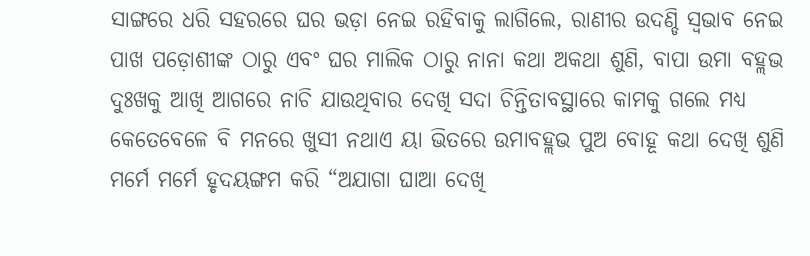ସାଙ୍ଗରେ ଧରି ସହରରେ ଘର ଭଡ଼ା ନେଇ ରହିବାକୁ ଲାଗିଲେ, ରାଣୀର ଉଦଣ୍ଡି ସ୍ୱଭାବ ନେଇ ପାଖ ପଡ଼ୋଶୀଙ୍କ ଠାରୁ ଏବଂ ଘର ମାଲିକ ଠାରୁ ନାନା କଥା ଅକଥା ଶୁଣି, ବାପା ଉମା ବହ୍ଲଭ ଦୁଃଖକୁ ଆଖି ଆଗରେ ନାଚି ଯାଉଥିବାର ଦେଖି ସଦା ଚିନ୍ତିତାବସ୍ଥାରେ କାମକୁ ଗଲେ ମଧ୍ୟ କେତେବେଳେ ବି ମନରେ ଖୁସୀ ନଥାଏ ୟା ଭିତରେ ଉମାବହ୍ଲଭ ପୁଅ ବୋହୂ କଥା ଦେଖି ଶୁଣି ମର୍ମେ ମର୍ମେ ହୃଦୟଙ୍ଗମ କରି “ଅଯାଗା ଘାଆ ଦେଖି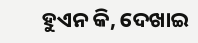ହୁଏନ କି, ଦେଖାଇ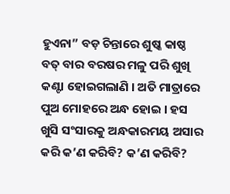ହୁଏନା” ବଡ଼ ଚିନ୍ତାରେ ଶୁଷ୍କ କାଷ୍ଠ ବତ୍‍ ବାର ବରଷର ମଳୁ ପରି ଶୁଖି କଣ୍ଟା ହୋଇଗଲାଣି । ଅତି ମାତ୍ରାରେ ପୁଅ ମୋହରେ ଅନ୍ଧ ହୋଇ । ହସ ଖୁସି ସଂସାରକୁ ଅନ୍ଧକାରମୟ ଅସାର କରି କ’ଣ କରିବି? କ’ଣ କରିବି?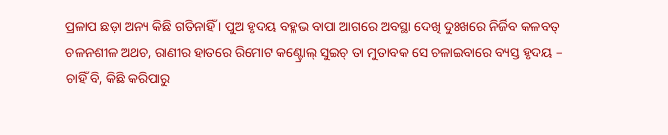ପ୍ରଳାପ ଛଡ଼ା ଅନ୍ୟ କିଛି ଗତିନାହିଁ । ପୁଅ ହୃଦୟ ବହ୍ଳଭ ବାପା ଆଗରେ ଅବସ୍ଥା ଦେଖି ଦୁଃଖରେ ନିର୍ଜିବ କଳବତ୍‍ ଚଳନଶୀଳ ଅଥଚ, ରାଣୀର ହାତରେ ରିମୋଟ କଣ୍ଟ୍ରୋଲ୍‍ ସୁଇଚ୍‍ ତା ମୁତାବକ ସେ ଚଳାଇବାରେ ବ୍ୟସ୍ତ ହୃଦୟ – ଚାହିଁ ବି, କିଛି କରିପାରୁ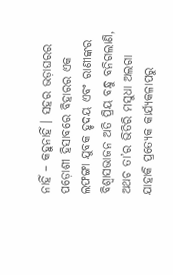ନାହିଁ – କହୁନାହିଁ । ସହର ଭଡ଼ାଘରର ପଡ଼ୋଶୀ ହିସାବରେ ବିହାରର ଏକ ଲଫଙ୍ଗା ଯୁବକ ହୃଦୟ ଏବଂ ରାଣୀଙ୍କର ବିଶ୍ୱାସଭାଜନ ଅତି ପ୍ରିୟ ବନ୍ଧୁ ବନିଗଲାଣି, ଅଥଚ ତା’ର ଭିତିରି ମସୁଧା ଅଲଗା ଯାହାକି ପ୍ରତ୍ୟେକ କାର୍ଯ୍ୟକଳାପରୁ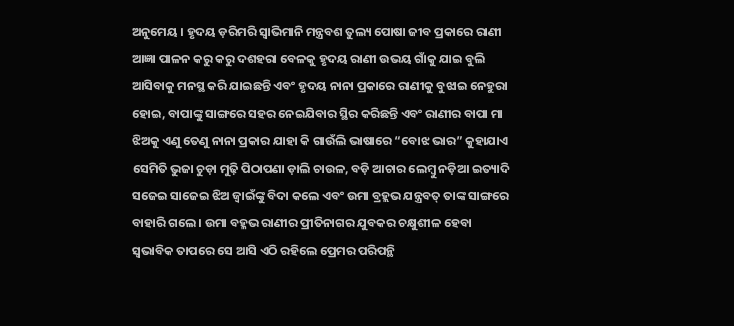ଅନୁମେୟ । ହୃଦୟ ଡ଼ରିମରି ସ୍ୱାଭିମାନି ମନ୍ତ୍ରବଶ ତୁଲ୍ୟ ପୋଷା ଜୀବ ପ୍ରକାରେ ରାଣୀ ଆଜ୍ଞା ପାଳନ କରୁ କରୁ ଦଶହରା ବେଳକୁ ହୃଦୟ ରାଣୀ ଉଭୟ ଗାଁକୁ ଯାଇ ବୁଲି ଆସିବାକୁ ମନସ୍ଥ କରି ଯାଇଛନ୍ତି ଏବଂ ହୃଦୟ ନାନା ପ୍ରକାରେ ରାଣୀକୁ ବୁଝାଇ ନେହୁରା ହୋଇ, ବାପାଙ୍କୁ ସାଙ୍ଗରେ ସହର ନେଇଯିବାର ସ୍ଥିର କରିଛନ୍ତି ଏବଂ ରାଣୀର ବାପା ମା ଝିଅକୁ ଏଣୁ ତେଣୁ ନାନା ପ୍ରକାର ଯାହା କି ଗାଉଁଲି ଭାଷାରେ “ବୋଝ ଭାର” କୁହାଯାଏ ସେମିତି ଭୁଜା ଚୁଡ଼ା ମୁଢ଼ି ପିଠାପଣା ଡ଼ାଲି ଚାଉଳ, ବଡ଼ି ଆଚାର ଲେମ୍ବୁ ନଡ଼ିଆ ଇତ୍ୟାଦି ସଜେଇ ସାଜେଇ ଝିଅ ଜ୍ୱାଇଁଙ୍କୁ ବିଦା କଲେ ଏବଂ ଉମା ବ୍ରହ୍ଲଭ ଯନ୍ତ୍ରବତ୍‍ ତାଙ୍କ ସାଙ୍ଗରେ ବାହାରି ଗଲେ । ଉମା ବହ୍ଳଭ ରାଣୀର ପ୍ରୀତିନାଗର ଯୁବକର ଚକ୍ଷୁଶୀଳ ହେବା ସ୍ୱଭାବିକ ତାପରେ ସେ ଆସି ଏଠି ରହିଲେ ପ୍ରେମର ପରିପନ୍ଥି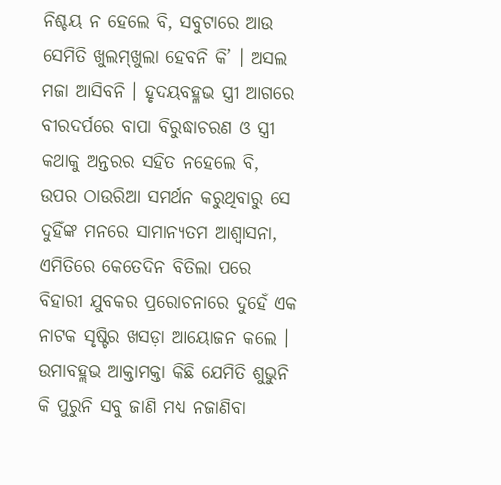ନିଶ୍ଚୟ ନ ହେଲେ ବି, ସବୁଟାରେ ଆଉ ସେମିତି ଖୁଲମ୍‍ଖୁଲା ହେବନି କି’ । ଅସଲ ମଜା ଆସିବନି । ହୃଦୟବହ୍ଳଭ ସ୍ତ୍ରୀ ଆଗରେ ବୀରଦର୍ପରେ ବାପା ବିରୁଦ୍ଧାଚରଣ ଓ ସ୍ତ୍ରୀ କଥାକୁ ଅନ୍ତରର ସହିତ ନହେଲେ ବି, ଉପର ଠାଉରିଆ ସମର୍ଥନ କରୁଥିବାରୁ ସେ ଦୁହିଁଙ୍କ ମନରେ ସାମାନ୍ୟତମ ଆଶ୍ୱାସନା, ଏମିତିରେ କେତେଦିନ ବିତିଲା ପରେ ବିହାରୀ ଯୁବକର ପ୍ରରୋଚନାରେ ଦୁହେଁ ଏକ ନାଟକ ସୃଷ୍ଟିର ଖସଡ଼ା ଆୟୋଜନ କଲେ । ଉମାବହ୍ଲଭ ଆକ୍ତାମକ୍ତା କିଛି ଯେମିତି ଶୁଭୁନି କି ପୁରୁନି ସବୁ ଜାଣି ମଧ୍ୟ ନଜାଣିବା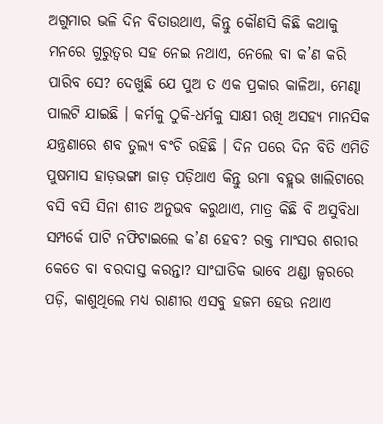ଅଗୁମାର ଭଳି ଦିନ ବିତାଉଥାଏ, କିନ୍ତୁ କୌଣସି କିଛି କଥାକୁ ମନରେ ଗୁରୁତ୍ୱର ସହ ନେଇ ନଥାଏ, ନେଲେ ବା କ’ଣ କରି ପାରିବ ସେ? ଦେଖୁଛି ଯେ ପୁଅ ତ ଏକ ପ୍ରକାର କାଳିଆ, ମେଣ୍ଢା ପାଲଟି ଯାଇଛି । କର୍ମକୁ ଠୁକି-ଧର୍ମକୁ ସାକ୍ଷୀ ରଖି ଅସହ୍ୟ ମାନସିକ ଯନ୍ତ୍ରଣାରେ ଶବ ତୁଲ୍ୟ ବଂଚି ରହିଛି । ଦିନ ପରେ ଦିନ ବିତି ଏମିତି ପୁଷମାସ ହାଡ଼ଭଙ୍ଗା ଜାଡ଼ ପଡ଼ିଥାଏ କିନ୍ତୁ ଉମା ବହ୍ଲଭ ଖାଲିଟାରେ ବସି ବସି ସିନା ଶୀତ ଅନୁଭବ କରୁଥାଏ, ମାତ୍ର କିଛି ବି ଅସୁବିଧା ସମ୍ପର୍କେ ପାଟି ନଫିଟାଇଲେ କ’ଣ ହେବ? ରକ୍ତ ମାଂସର ଶରୀର କେତେ ବା ବରଦାସ୍ତ କରନ୍ତା? ସାଂଘାତିକ ଭାବେ ଥଣ୍ଡା ଜ୍ୱରରେ ପଡ଼ି, କାଶୁଥିଲେ ମଧ୍ୟ ରାଣୀର ଏସବୁ ହଜମ ହେଉ ନଥାଏ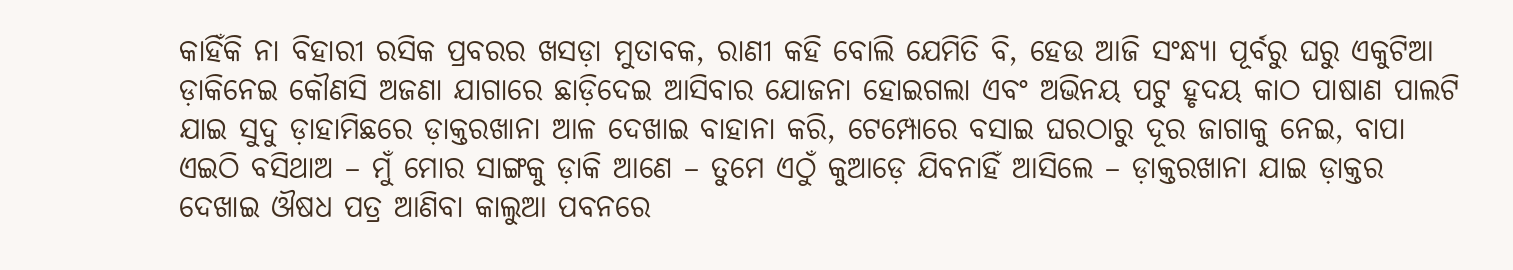କାହିଁକି ନା ବିହାରୀ ରସିକ ପ୍ରବରର ଖସଡ଼ା ମୁତାବକ, ରାଣୀ କହି ବୋଲି ଯେମିତି ବି, ହେଉ ଆଜି ସଂନ୍ଧ୍ୟା ପୂର୍ବରୁ ଘରୁ ଏକୁଟିଆ ଡ଼ାକିନେଇ କୌଣସି ଅଜଣା ଯାଗାରେ ଛାଡ଼ିଦେଇ ଆସିବାର ଯୋଜନା ହୋଇଗଲା ଏବଂ ଅଭିନୟ ପଟୁ ହୃଦୟ କାଠ ପାଷାଣ ପାଲଟି ଯାଇ ସୁଦୁ ଡ଼ାହାମିଛରେ ଡ଼ାକ୍ତରଖାନା ଆଳ ଦେଖାଇ ବାହାନା କରି, ଟେମ୍ପୋରେ ବସାଇ ଘରଠାରୁ ଦୂର ଜାଗାକୁ ନେଇ, ବାପା ଏଇଠି ବସିଥାଅ – ମୁଁ ମୋର ସାଙ୍ଗକୁ ଡ଼ାକି ଆଣେ – ତୁମେ ଏଠୁଁ କୁଆଡ଼େ ଯିବନାହିଁ ଆସିଲେ – ଡ଼ାକ୍ତରଖାନା ଯାଇ ଡ଼ାକ୍ତର ଦେଖାଇ ଔଷଧ ପତ୍ର ଆଣିବା କାଲୁଆ ପବନରେ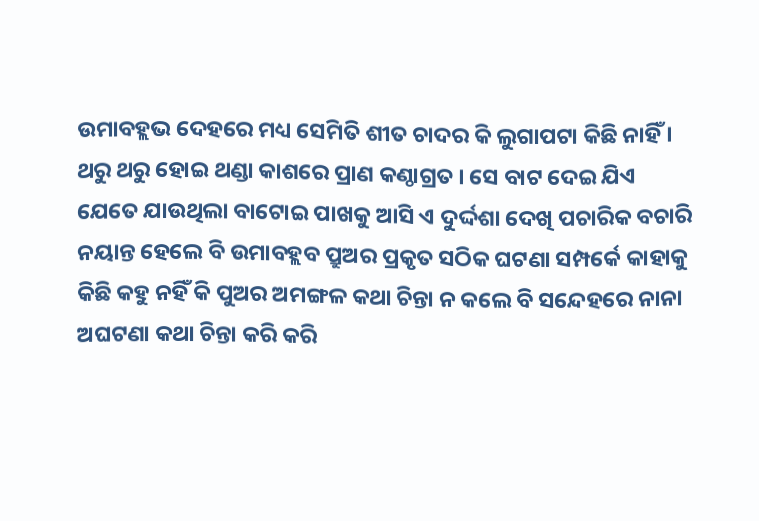ଉମାବହ୍ଲଭ ଦେହରେ ମଧ୍ୟ ସେମିତି ଶୀତ ଚାଦର କି ଲୁଗାପଟା କିଛି ନାହିଁ । ଥରୁ ଥରୁ ହୋଇ ଥଣ୍ଡା କାଶରେ ପ୍ରାଣ କଣ୍ଠାଗ୍ରତ । ସେ ବାଟ ଦେଇ ଯିଏ ଯେତେ ଯାଉଥିଲା ବାଟୋଇ ପାଖକୁ ଆସି ଏ ଦୁର୍ଦ୍ଦଶା ଦେଖି ପଚାରିକ ବଚାରି ନୟାନ୍ତ ହେଲେ ବି ଉମାବହ୍ଲବ ପ୍ରୁଅର ପ୍ରକୃତ ସଠିକ ଘଟଣା ସମ୍ପର୍କେ କାହାକୁ କିଛି କହୁ ନହିଁ କି ପୁଅର ଅମଙ୍ଗଳ କଥା ଚିନ୍ତା ନ କଲେ ବି ସନ୍ଦେହରେ ନାନା ଅଘଟଣା କଥା ଚିନ୍ତା କରି କରି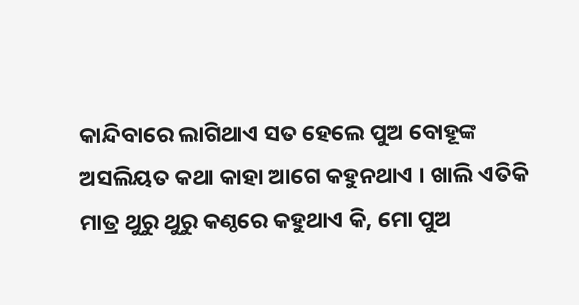କାନ୍ଦିବାରେ ଲାଗିଥାଏ ସତ ହେଲେ ପୁଅ ବୋହୂଙ୍କ ଅସଲିୟତ କଥା କାହା ଆଗେ କହୁନଥାଏ । ଖାଲି ଏତିକି ମାତ୍ର ଥୁରୁ ଥୁରୁ କଣ୍ଠରେ କହୁଥାଏ କି, ମୋ ପୁଅ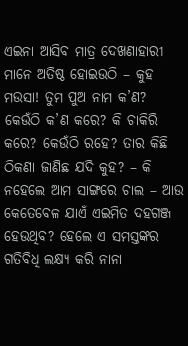ଏଇନା ଆସିବ ମାତ୍ର ଦେଖଣାହାରୀ ମାନେ ଅତିଷ୍ଠ ହୋଇଉଠି – କୁହ ମଉସା! ତୁମ ପୁଅ ନାମ କ’ଣ? କେଉଁଠି କ’ଣ କରେ? କି ଚାକିରି କରେ? କେଉଁଠି ରହେ? ତାର କିଛି ଠିକଣା ଜାଣିଛ ଯଦି କୁହ? – କି ନହେଲେ ଆମ ସାଙ୍ଗରେ ଚାଲ – ଆଉ କେତେବେଳ ଯାଏଁ ଏଇମିତ ଦହଗଞ୍ଜ ହେଉଥିବ? ହେଲେ ଏ ସମସ୍ତଙ୍କର ଗତିବିଧି ଲକ୍ଷ୍ୟ କରି ନାନା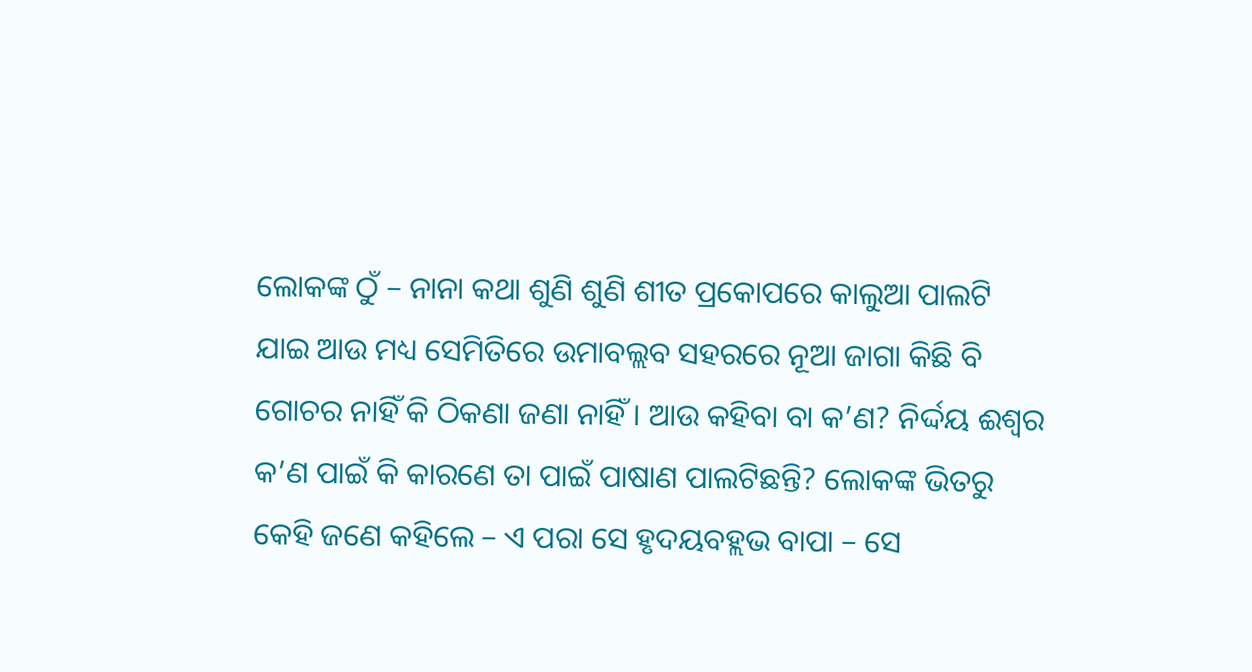ଲୋକଙ୍କ ଠୁଁ – ନାନା କଥା ଶୁଣି ଶୁଣି ଶୀତ ପ୍ରକୋପରେ କାଲୁଆ ପାଲଟି ଯାଇ ଆଉ ମଧ୍ୟ ସେମିତିରେ ଉମାବଲ୍ଲବ ସହରରେ ନୂଆ ଜାଗା କିଛି ବି ଗୋଚର ନାହିଁ କି ଠିକଣା ଜଣା ନାହିଁ । ଆଉ କହିବା ବା କ’ଣ? ନିର୍ଦ୍ଦୟ ଈଶ୍ୱର କ’ଣ ପାଇଁ କି କାରଣେ ତା ପାଇଁ ପାଷାଣ ପାଲଟିଛନ୍ତି? ଲୋକଙ୍କ ଭିତରୁ କେହି ଜଣେ କହିଲେ – ଏ ପରା ସେ ହୃଦୟବହ୍ଲଭ ବାପା – ସେ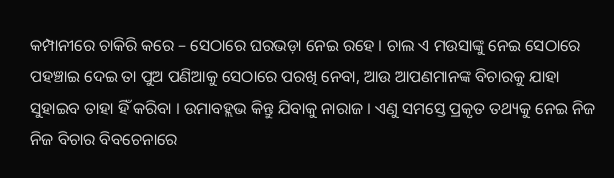କମ୍ପାନୀରେ ଚାକିରି କରେ – ସେଠାରେ ଘରଭଡ଼ା ନେଇ ରହେ । ଚାଲ ଏ ମଉସାଙ୍କୁ ନେଇ ସେଠାରେ ପହଞ୍ଚାଇ ଦେଇ ତା ପୁଅ ପଣିଆକୁ ସେଠାରେ ପରଖି ନେବା, ଆଉ ଆପଣମାନଙ୍କ ବିଚାରକୁ ଯାହା ସୁହାଇବ ତାହା ହିଁ କରିବା । ଉମାବହ୍ଲଭ କିନ୍ତୁ ଯିବାକୁ ନାରାଜ । ଏଣୁ ସମସ୍ତେ ପ୍ରକୃତ ତଥ୍ୟକୁ ନେଇ ନିଜ ନିଜ ବିଚାର ବିବଚେନାରେ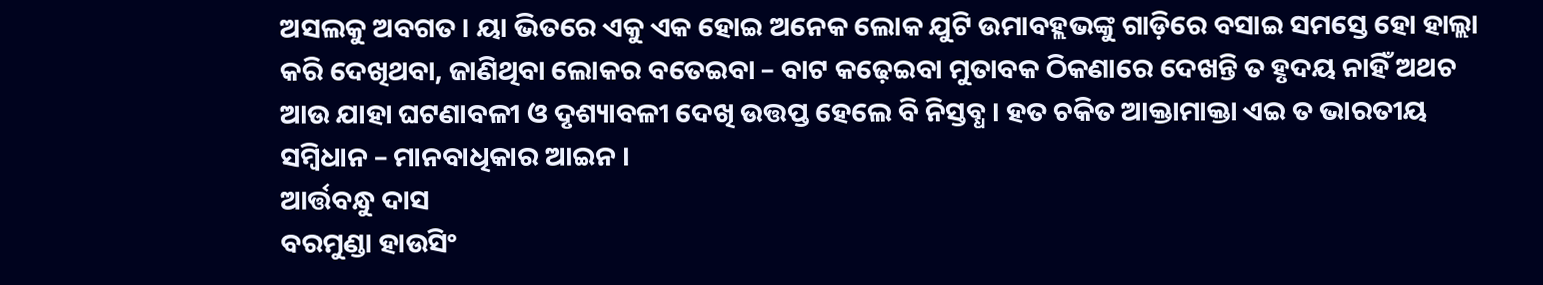ଅସଲକୁ ଅବଗତ । ୟା ଭିତରେ ଏକୁ ଏକ ହୋଇ ଅନେକ ଲୋକ ଯୁଟି ଉମାବହ୍ଲଭଙ୍କୁ ଗାଡ଼ିରେ ବସାଇ ସମସ୍ତେ ହୋ ହାଲ୍ଲା କରି ଦେଖିଥବା, ଜାଣିଥିବା ଲୋକର ବତେଇବା – ବାଟ କଢ଼େଇବା ମୁତାବକ ଠିକଣାରେ ଦେଖନ୍ତି ତ ହୃଦୟ ନାହିଁ ଅଥଚ ଆଉ ଯାହା ଘଟଣାବଳୀ ଓ ଦୃଶ୍ୟାବଳୀ ଦେଖି ଉତ୍ତପ୍ତ ହେଲେ ବି ନିସ୍ତବ୍ଧ । ହତ ଚକିତ ଆକ୍ତାମାକ୍ତା ଏଇ ତ ଭାରତୀୟ ସମ୍ବିଧାନ – ମାନବାଧିକାର ଆଇନ ।
ଆର୍ତ୍ତବନ୍ଧୁ ଦାସ
ବରମୁଣ୍ଡା ହାଉସିଂ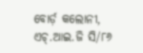ବୋର୍ଡ଼ କଲୋନୀ, ଏଚ୍.ଆଇ.ଜି ସି/୮୬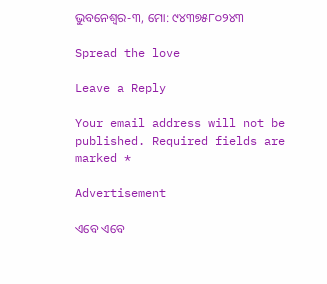ଭୁବନେଶ୍ୱର-୩, ମୋ: ୯୪୩୭୫୮୦୨୪୩

Spread the love

Leave a Reply

Your email address will not be published. Required fields are marked *

Advertisement

ଏବେ ଏବେ